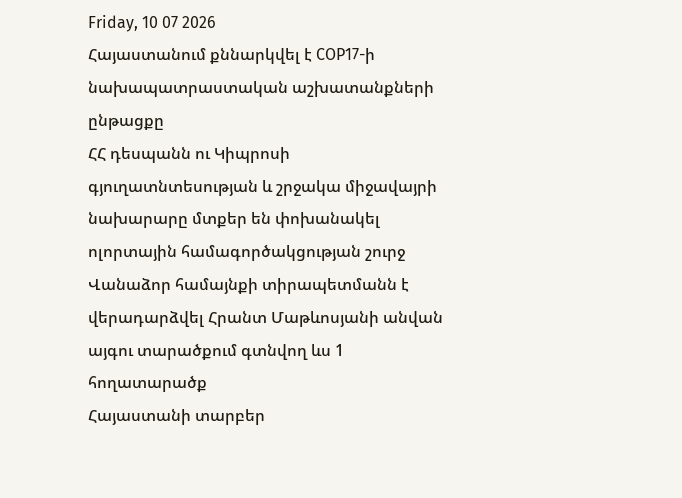Friday, 10 07 2026
Հայաստանում քննարկվել է COP17-ի նախապատրաստական աշխատանքների ընթացքը
ՀՀ դեսպանն ու Կիպրոսի գյուղատնտեսության և շրջակա միջավայրի նախարարը մտքեր են փոխանակել ոլորտային համագործակցության շուրջ
Վանաձոր համայնքի տիրապետմանն է վերադարձվել Հրանտ Մաթևոսյանի անվան այգու տարածքում գտնվող ևս 1 հողատարածք
Հայաստանի տարբեր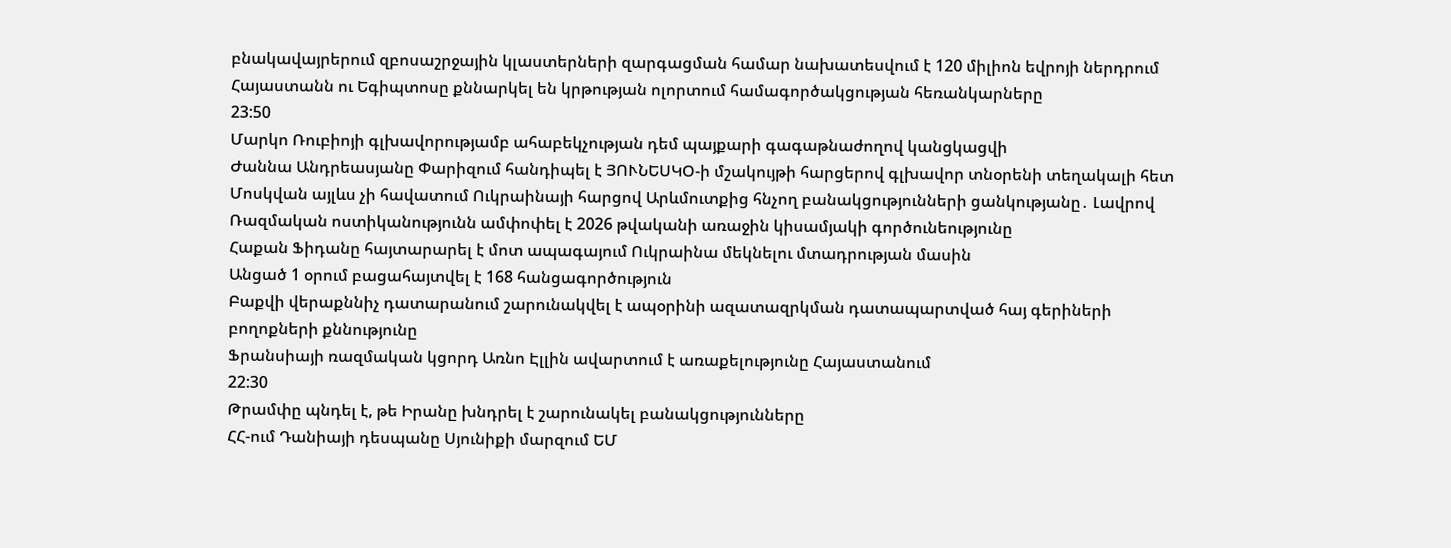բնակավայրերում զբոսաշրջային կլաստերների զարգացման համար նախատեսվում է 120 միլիոն եվրոյի ներդրում
Հայաստանն ու Եգիպտոսը քննարկել են կրթության ոլորտում համագործակցության հեռանկարները
23:50
Մարկո Ռուբիոյի գլխավորությամբ ահաբեկչության դեմ պայքարի գագաթնաժողով կանցկացվի
Ժաննա Անդրեասյանը Փարիզում հանդիպել է ՅՈՒՆԵՍԿՕ-ի մշակույթի հարցերով գլխավոր տնօրենի տեղակալի հետ
Մոսկվան այլևս չի հավատում Ուկրաինայի հարցով Արևմուտքից հնչող բանակցությունների ցանկությանը․ Լավրով
Ռազմական ոստիկանությունն ամփոփել է 2026 թվականի առաջին կիսամյակի գործունեությունը
Հաքան Ֆիդանը հայտարարել է մոտ ապագայում Ուկրաինա մեկնելու մտադրության մասին
Անցած 1 օրում բացահայտվել է 168 հանցագործություն
Բաքվի վերաքննիչ դատարանում շարունակվել է ապօրինի ազատազրկման դատապարտված հայ գերիների բողոքների քննությունը
Ֆրանսիայի ռազմական կցորդ Առնո Էլլին ավարտում է առաքելությունը Հայաստանում
22:30
Թրամփը պնդել է, թե Իրանը խնդրել է շարունակել բանակցությունները
ՀՀ-ում Դանիայի դեսպանը Սյունիքի մարզում ԵՄ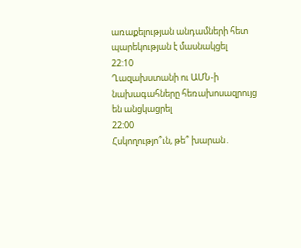առաքելության անդամների հետ պարեկության է մասնակցել
22:10
Ղազախստանի ու ԱՄՆ-ի նախագահները հեռախոսազրույց են անցկացրել
22:00
Հսկողությո՞ւն, թե՞ խարան․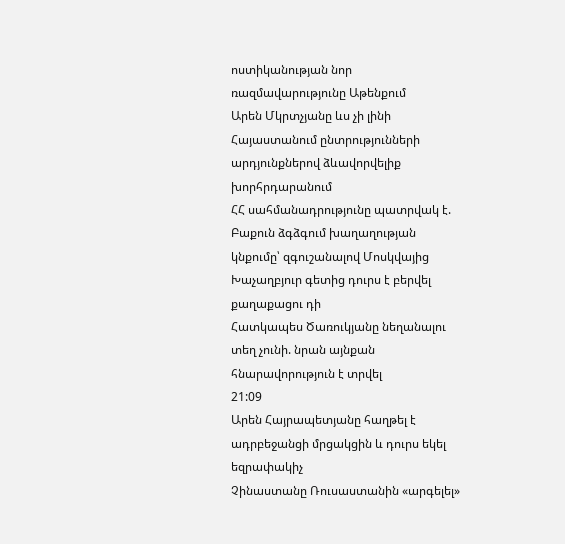ոստիկանության նոր ռազմավարությունը Աթենքում
Արեն Մկրտչյանը ևս չի լինի Հայաստանում ընտրությունների արդյունքներով ձևավորվելիք խորհրդարանում
ՀՀ սահմանադրությունը պատրվակ է. Բաքուն ձգձգում խաղաղության կնքումը՝ զգուշանալով Մոսկվայից
Խաչաղբյուր գետից դուրս է բերվել քաղաքացու դի
Հատկապես Ծառուկյանը նեղանալու տեղ չունի. նրան այնքան հնարավորություն է տրվել
21:09
Արեն Հայրապետյանը հաղթել է ադրբեջանցի մրցակցին և դուրս եկել եզրափակիչ
Չինաստանը Ռուսաստանին «արգելել»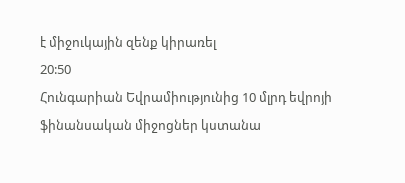է միջուկային զենք կիրառել
20:50
Հունգարիան Եվրամիությունից 10 մլրդ եվրոյի ֆինանսական միջոցներ կստանա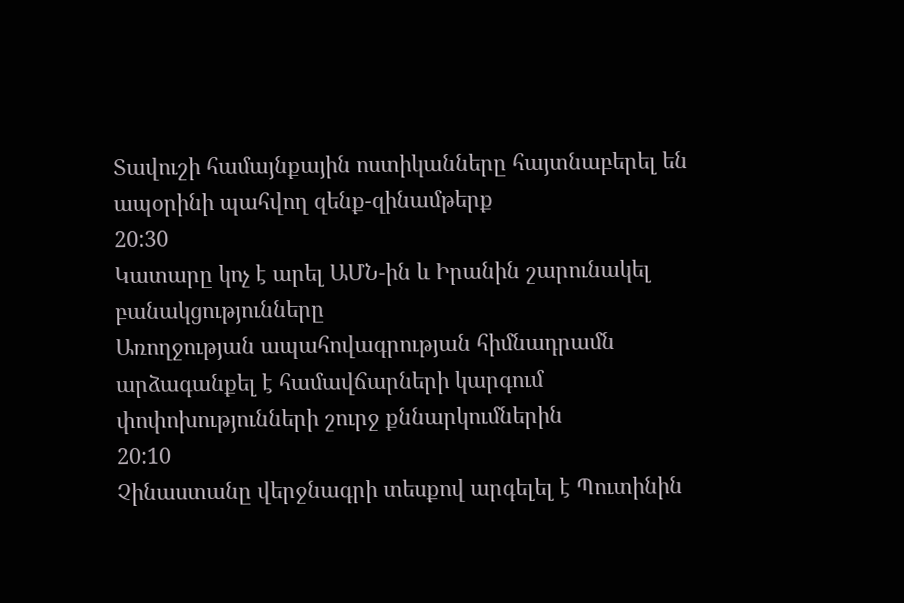Տավուշի համայնքային ոստիկանները հայտնաբերել են ապօրինի պահվող զենք-զինամթերք
20:30
Կատարը կոչ է արել ԱՄՆ-ին և Իրանին շարունակել բանակցությունները
Առողջության ապահովագրության հիմնադրամն արձագանքել է համավճարների կարգում փոփոխությունների շուրջ քննարկումներին
20:10
Չինաստանը վերջնագրի տեսքով արգելել է Պուտինին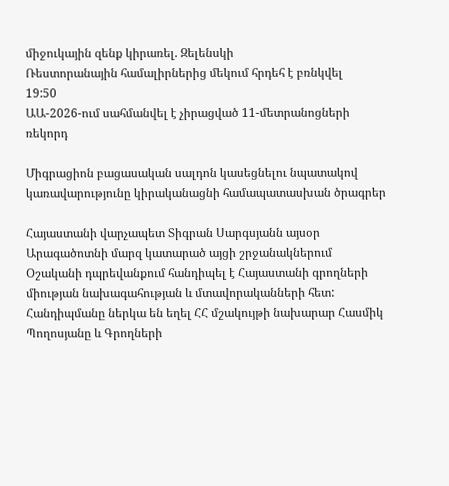միջուկային զենք կիրառել. Զելենսկի
Ռեստորանային համալիրներից մեկում հրդեհ է բռնկվել
19:50
ԱԱ-2026-ում սահմանվել է չիրացված 11-մետրանոցների ռեկորդ

Միգրացիոն բացասական սալդոն կասեցնելու նպատակով կառավարությունը կիրականացնի համապատասխան ծրագրեր

Հայաստանի վարչապետ Տիգրան Սարգսյանն այսօր Արագածոտնի մարզ կատարած այցի շրջանակներում Օշականի դպրեվանքում հանդիպել է Հայաստանի գրողների միության նախագահության և մտավորականների հետ: Հանդիպմանը ներկա են եղել ՀՀ մշակույթի նախարար Հասմիկ Պողոսյանը և Գրողների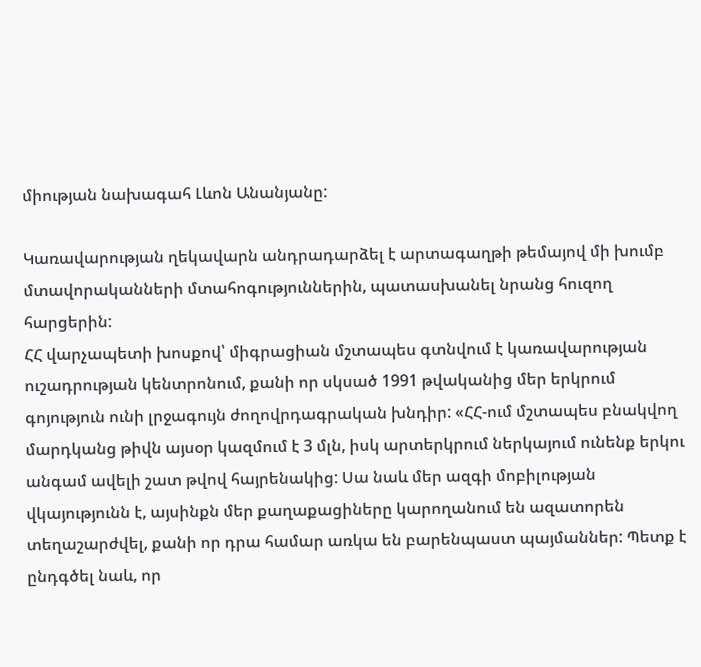միության նախագահ Լևոն Անանյանը:

Կառավարության ղեկավարն անդրադարձել է արտագաղթի թեմայով մի խումբ մտավորականների մտահոգություններին, պատասխանել նրանց հուզող հարցերին:
ՀՀ վարչապետի խոսքով՝ միգրացիան մշտապես գտնվում է կառավարության ուշադրության կենտրոնում, քանի որ սկսած 1991 թվականից մեր երկրում գոյություն ունի լրջագույն ժողովրդագրական խնդիր: «ՀՀ-ում մշտապես բնակվող մարդկանց թիվն այսօր կազմում է 3 մլն, իսկ արտերկրում ներկայում ունենք երկու անգամ ավելի շատ թվով հայրենակից: Սա նաև մեր ազգի մոբիլության վկայությունն է, այսինքն մեր քաղաքացիները կարողանում են ազատորեն տեղաշարժվել, քանի որ դրա համար առկա են բարենպաստ պայմաններ: Պետք է ընդգծել նաև, որ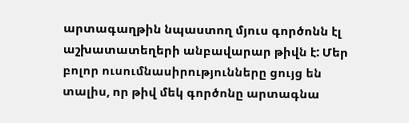արտագաղթին նպաստող մյուս գործոնն էլ աշխատատեղերի անբավարար թիվն է: Մեր բոլոր ուսումնասիրությունները ցույց են տալիս, որ թիվ մեկ գործոնը արտագնա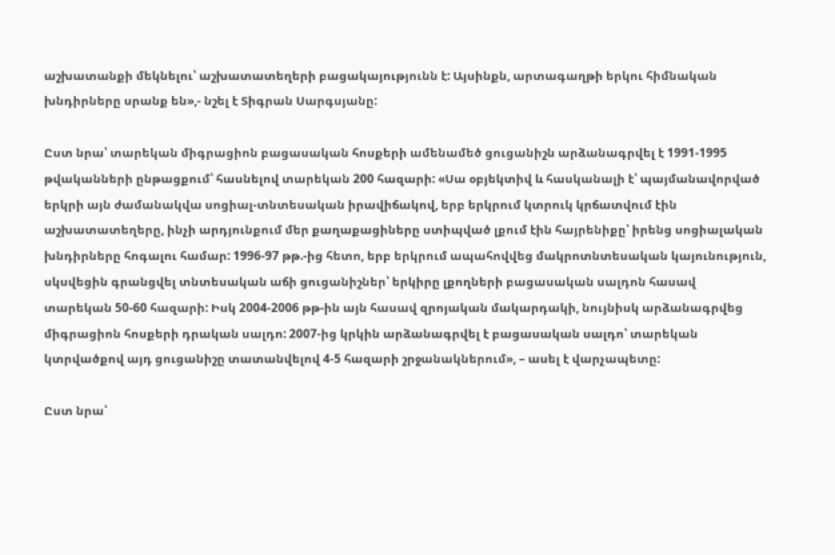աշխատանքի մեկնելու՝ աշխատատեղերի բացակայությունն է: Այսինքն, արտագաղթի երկու հիմնական խնդիրները սրանք են»,- նշել է Տիգրան Սարգսյանը:

Ըստ նրա՝ տարեկան միգրացիոն բացասական հոսքերի ամենամեծ ցուցանիշն արձանագրվել է 1991-1995 թվականների ընթացքում՝ հասնելով տարեկան 200 հազարի: «Սա օբյեկտիվ և հասկանալի է՝ պայմանավորված երկրի այն ժամանակվա սոցիալ-տնտեսական իրավիճակով, երբ երկրում կտրուկ կրճատվում էին աշխատատեղերը, ինչի արդյունքում մեր քաղաքացիները ստիպված լքում էին հայրենիքը՝ իրենց սոցիալական խնդիրները հոգալու համար: 1996-97 թթ.-ից հետո, երբ երկրում ապահովվեց մակրոտնտեսական կայունություն, սկսվեցին գրանցվել տնտեսական աճի ցուցանիշներ՝ երկիրը լքողների բացասական սալդոն հասավ տարեկան 50-60 հազարի: Իսկ 2004-2006 թթ-ին այն հասավ զրոյական մակարդակի, նույնիսկ արձանագրվեց միգրացիոն հոսքերի դրական սալդո: 2007-ից կրկին արձանագրվել է բացասական սալդո՝ տարեկան կտրվածքով այդ ցուցանիշը տատանվելով 4-5 հազարի շրջանակներում», – ասել է վարչապետը:

Ըստ նրա՝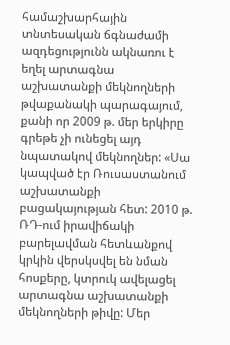համաշխարհային տնտեսական ճգնաժամի ազդեցությունն ակնառու է եղել արտագնա աշխատանքի մեկնողների թվաքանակի պարագայում, քանի որ 2009 թ. մեր երկիրը գրեթե չի ունեցել այդ նպատակով մեկնողներ: «Սա կապված էր Ռուսաստանում աշխատանքի բացակայության հետ: 2010 թ. ՌԴ-ում իրավիճակի բարելավման հետևանքով կրկին վերսկսվել են նման հոսքերը, կտրուկ ավելացել արտագնա աշխատանքի մեկնողների թիվը: Մեր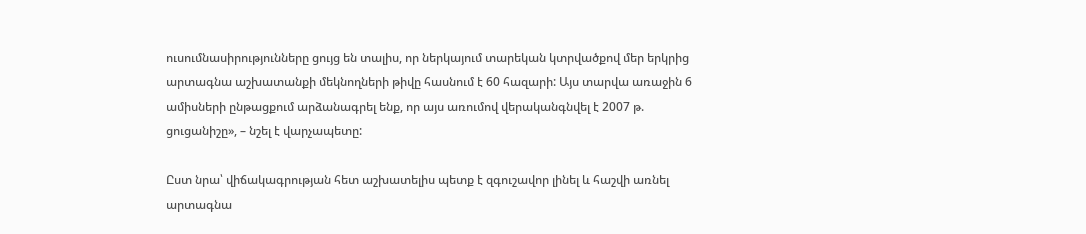ուսումնասիրությունները ցույց են տալիս, որ ներկայում տարեկան կտրվածքով մեր երկրից արտագնա աշխատանքի մեկնողների թիվը հասնում է 60 հազարի: Այս տարվա առաջին 6 ամիսների ընթացքում արձանագրել ենք, որ այս առումով վերականգնվել է 2007 թ. ցուցանիշը», – նշել է վարչապետը:

Ըստ նրա՝ վիճակագրության հետ աշխատելիս պետք է զգուշավոր լինել և հաշվի առնել արտագնա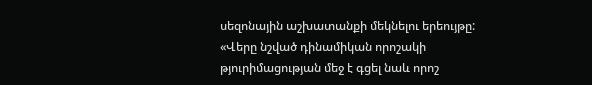սեզոնային աշխատանքի մեկնելու երեույթը: «Վերը նշված դինամիկան որոշակի թյուրիմացության մեջ է գցել նաև որոշ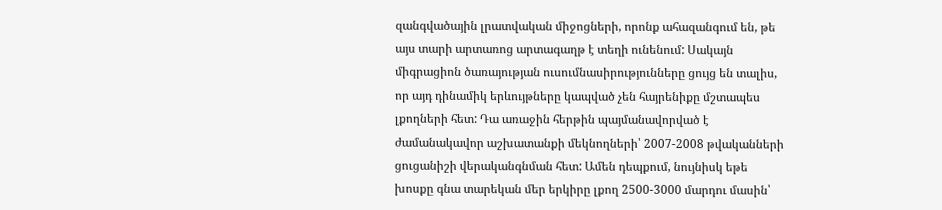զանգվածային լրատվական միջոցների, որոնք ահազանգում են, թե այս տարի արտառոց արտագաղթ է տեղի ունենում: Սակայն միգրացիոն ծառայության ուսումնասիրությունները ցույց են տալիս, որ այդ դինամիկ երևույթները կապված չեն հայրենիքը մշտապես լքողների հետ: Դա առաջին հերթին պայմանավորված է ժամանակավոր աշխատանքի մեկնողների՝ 2007-2008 թվականների ցուցանիշի վերականգնման հետ: Ամեն դեպքում, նույնիսկ եթե խոսքը գնա տարեկան մեր երկիրը լքող 2500-3000 մարդու մասին՝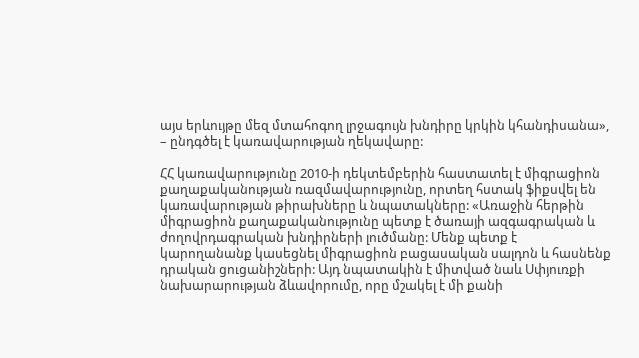այս երևույթը մեզ մտահոգող լրջագույն խնդիրը կրկին կհանդիսանա», – ընդգծել է կառավարության ղեկավարը:

ՀՀ կառավարությունը 2010-ի դեկտեմբերին հաստատել է միգրացիոն քաղաքականության ռազմավարությունը, որտեղ հստակ ֆիքսվել են կառավարության թիրախները և նպատակները: «Առաջին հերթին միգրացիոն քաղաքականությունը պետք է ծառայի ազգագրական և ժողովրդագրական խնդիրների լուծմանը: Մենք պետք է կարողանանք կասեցնել միգրացիոն բացասական սալդոն և հասնենք դրական ցուցանիշների: Այդ նպատակին է միտված նաև Սփյուռքի նախարարության ձևավորումը, որը մշակել է մի քանի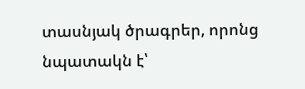տասնյակ ծրագրեր, որոնց նպատակն է՝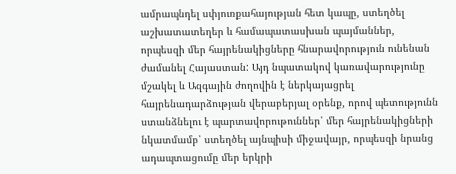ամրապնդել սփյուռքահայության հետ կապը, ստեղծել աշխատատեղեր և համապատասխան պայմաններ, որպեսզի մեր հայրենակիցները հնարավորություն ունենան ժամանել Հայաստան: Այդ նպատակով կառավարությունը մշակել և Ազգային ժողովին է ներկայացրել հայրենադարձության վերաբերյալ օրենք, որով պետությունն ստանձնելու է պարտավորութուններ՝ մեր հայրենակիցների նկատմամբ՝ ստեղծել այնպիսի միջավայր, որպեսզի նրանց ադապտացումը մեր երկրի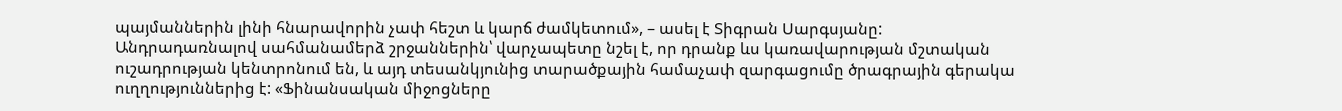պայմաններին լինի հնարավորին չափ հեշտ և կարճ ժամկետում», – ասել է Տիգրան Սարգսյանը:
Անդրադառնալով սահմանամերձ շրջաններին՝ վարչապետը նշել է, որ դրանք ևս կառավարության մշտական ուշադրության կենտրոնում են, և այդ տեսանկյունից տարածքային համաչափ զարգացումը ծրագրային գերակա ուղղություններից է: «Ֆինանսական միջոցները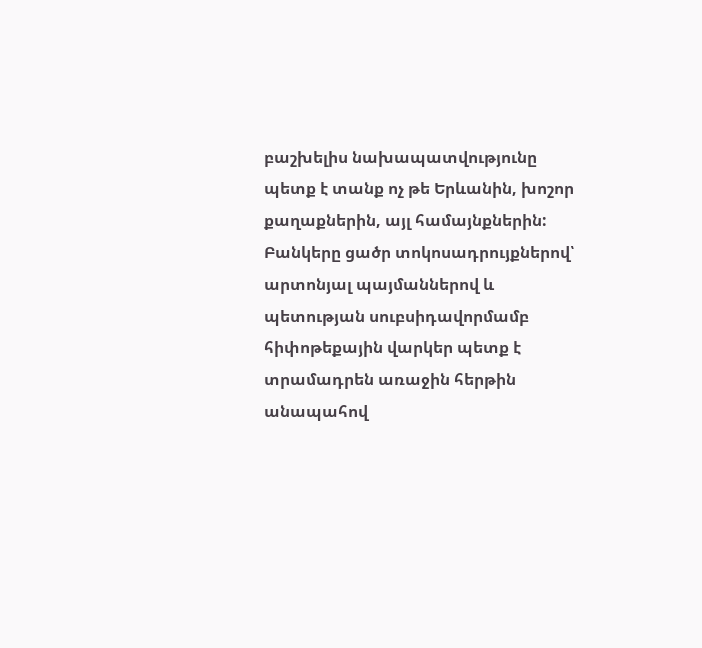բաշխելիս նախապատվությունը պետք է տանք ոչ թե Երևանին, խոշոր քաղաքներին, այլ համայնքներին: Բանկերը ցածր տոկոսադրույքներով՝ արտոնյալ պայմաններով և պետության սուբսիդավորմամբ հիփոթեքային վարկեր պետք է տրամադրեն առաջին հերթին անապահով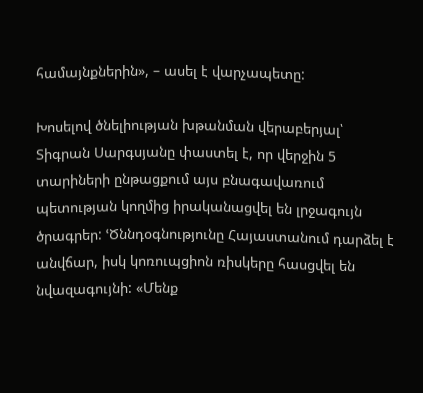համայնքներին», – ասել է վարչապետը:

Խոսելով ծնելիության խթանման վերաբերյալ՝ Տիգրան Սարգսյանը փաստել է, որ վերջին 5 տարիների ընթացքում այս բնագավառում պետության կողմից իրականացվել են լրջագույն ծրագրեր: ՙԾննդօգնությունը Հայաստանում դարձել է անվճար, իսկ կոռուպցիոն ռիսկերը հասցվել են նվազագույնի: «Մենք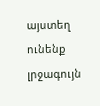այստեղ ունենք լրջագույն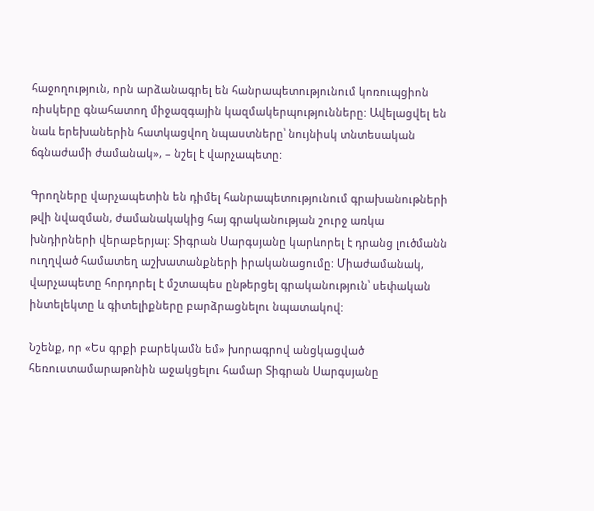հաջողություն, որն արձանագրել են հանրապետությունում կոռուպցիոն ռիսկերը գնահատող միջազգային կազմակերպությունները: Ավելացվել են նաև երեխաներին հատկացվող նպաստները՝ նույնիսկ տնտեսական ճգնաժամի ժամանակ», – նշել է վարչապետը:

Գրողները վարչապետին են դիմել հանրապետությունում գրախանութների թվի նվազման, ժամանակակից հայ գրականության շուրջ առկա խնդիրների վերաբերյալ: Տիգրան Սարգսյանը կարևորել է դրանց լուծմանն ուղղված համատեղ աշխատանքների իրականացումը: Միաժամանակ, վարչապետը հորդորել է մշտապես ընթերցել գրականություն՝ սեփական ինտելեկտը և գիտելիքները բարձրացնելու նպատակով:

Նշենք, որ «Ես գրքի բարեկամն եմ» խորագրով անցկացված հեռուստամարաթոնին աջակցելու համար Տիգրան Սարգսյանը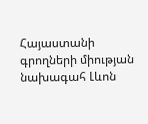Հայաստանի գրողների միության նախագահ Լևոն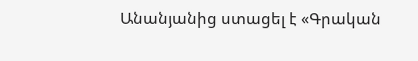Անանյանից ստացել է «Գրական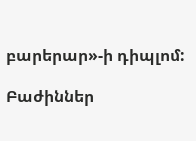բարերար»-ի դիպլոմ:

Բաժիններ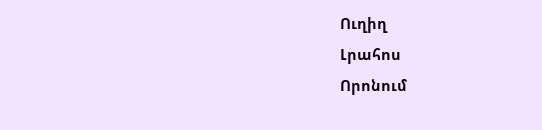Ուղիղ
Լրահոս
Որոնում